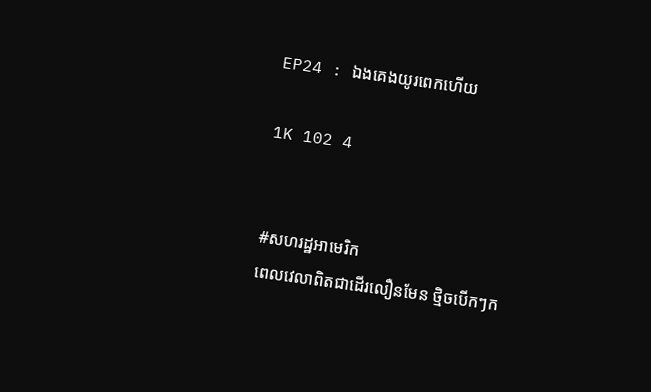EP24 : ឯងគេងយូរពេកហើយ

1K 102 4


#សហរដ្ឋអាមេរិក
ពេលវេលាពិតជាដើរលឿនមែន ថ្មិចបើកៗក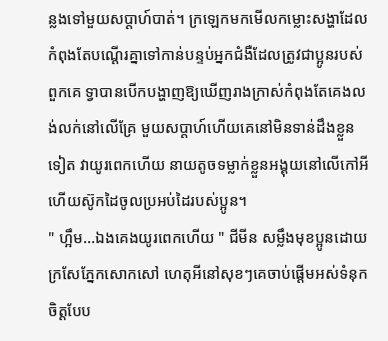ន្លងទៅមួយសប្ដាហ៍បាត់។ ក្រឡេកមកមើលកម្លោះសង្ហាដែលកំពុងតែបណ្ដើរគ្នាទៅកាន់បន្ទប់អ្នកជំងឺដែលត្រូវជាប្អូនរបស់ពួកគេ ទ្វាបានបើកបង្ហាញឱ្យឃើញរាងក្រាស់កំពុងតែគេងលង់លក់នៅលើគ្រែ មួយសប្ដាហ៍ហើយគេនៅមិនទាន់ដឹងខ្លួនទៀត វាយូរពេកហើយ នាយតូចទម្លាក់ខ្លួនអង្គុយនៅលើកៅអីហើយស៊ូកដៃចូលប្រអប់ដៃរបស់ប្អូន។
" ហ្អឹម...ឯងគេងយូរពេកហើយ " ជីមីន សម្លឹងមុខប្អូនដោយក្រសែភ្នែកសោកសៅ ហេតុអីនៅសុខៗគេចាប់ផ្ដើមអស់ទំនុកចិត្តបែប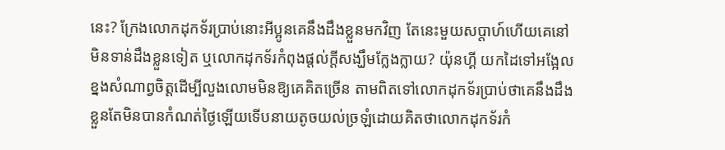នេះ? ក្រែងលោកដុកទ័រប្រាប់នោះអីប្អូនគេនឹងដឹងខ្លួនមកវិញ តែនេះមួយសប្ដាហ៍ហើយគេនៅមិនទាន់ដឹងខ្លួនទៀត ឬលោកដុកទ័រកំពុងផ្ដល់ក្ដីសង្ឃឹមក្លែងក្លាយ? យ៉ុនហ្គី យកដៃទៅអង្អែលខ្នងសំណាព្វចិត្តដើម្បីលួងលោមមិនឱ្យគេគិតច្រើន តាមពិតទៅលោកដុកទ័រប្រាប់ថាគេនឹងដឹងខ្លួនតែមិនបានកំណត់ថ្ងៃឡើយទើបនាយតូចយល់ច្រឡំដោយគិតថាលោកដុកទ័រកំ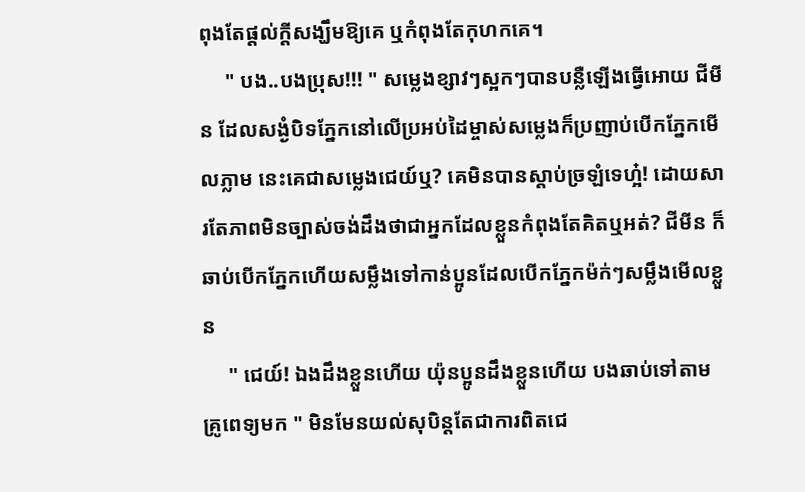ពុងតែផ្ដល់ក្ដីសង្ឃឹមឱ្យគេ ឬកំពុងតែកុហកគេ។
     " បង..បងប្រុស!!! " សម្លេងខ្សាវៗស្អកៗបានបន្លឺឡើងធ្វើអោយ ជីមីន ដែលសង្ងំបិទភ្នែកនៅលើប្រអប់ដៃម្ចាស់សម្លេងក៏ប្រញាប់បើកភ្នែកមើលភ្លាម នេះគេជាសម្លេងជេយ៍ឬ? គេមិនបានស្ដាប់ច្រឡំទេហ្អ៎! ដោយសារតែភាពមិនច្បាស់ចង់ដឹងថាជាអ្នកដែលខ្លួនកំពុងតែគិតឬអត់? ជីមីន ក៏ឆាប់បើកភ្នែកហើយសម្លឹងទៅកាន់ប្អូនដែលបើកភ្នែកម៉ក់ៗសម្លឹងមើលខ្លួន
     " ជេយ៍! ឯងដឹងខ្លួនហើយ យ៉ុនប្អូនដឹងខ្លួនហើយ បងឆាប់ទៅតាមគ្រូពេទ្យមក " មិនមែនយល់សុបិន្ដតែជាការពិតជេ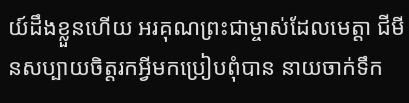យ៍ដឹងខ្លួនហើយ អរគុណព្រះជាម្ចាស់ដែលមេត្តា ជីមីនសប្បាយចិត្តរកអ្វីមកប្រៀបពុំបាន នាយចាក់ទឹក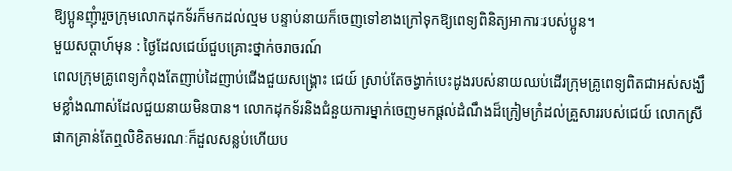ឱ្យប្អូនញុំារួចក្រុមលោកដុកទ័រក៏មកដល់ល្មម បន្ទាប់នាយក៏ចេញទៅខាងក្រៅទុកឱ្យពេទ្យពិនិត្យអាការៈរបស់ប្អូន។
មួយសប្ដាហ៍មុន : ថ្ងៃដែលជេយ៍ជួបគ្រោះថ្នាក់ចរាចរណ៍
ពេលក្រុមគ្រូពេទ្យកំពុងតែញាប់ដៃញាប់ជើងជួយសង្រ្គោះ ជេយ៍ ស្រាប់តែចង្វាក់បេះដូងរបស់នាយឈប់ដើរក្រុមគ្រូពេទ្យពិតជាអស់សង្ឃឹមខ្លាំងណាស់ដែលជួយនាយមិនបាន។ លោកដុកទ័រនិងជំនួយការម្នាក់ចេញមកផ្ដល់ដំណឹងដ៏ក្រៀមក្រំដល់គ្រួសាររបស់ជេយ៍ លោកស្រីផាកគ្រាន់តែឮលិខិតមរណៈក៏ដួលសន្លប់ហើយប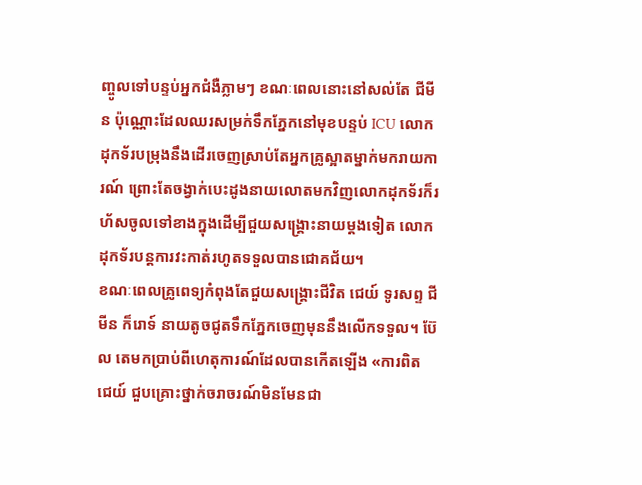ញ្ចូលទៅបន្ទប់អ្នកជំងឺភ្លាមៗ ខណៈពេលនោះនៅសល់តែ ជីមីន ប៉ុណ្ណោះដែលឈរសម្រក់ទឹកភ្នែកនៅមុខបន្ទប់ ICU លោកដុកទ័របម្រុងនឹងដើរចេញស្រាប់តែអ្នកគ្រូស្អាតម្នាក់មករាយការណ៍ ព្រោះតែចង្វាក់បេះដូងនាយលោតមកវិញលោកដុកទ័រក៏រហ័សចូលទៅខាងក្នុងដើម្បីជួយសង្រ្គោះនាយម្ដងទៀត លោកដុកទ័របន្ដការវះកាត់រហូតទទួលបានជោគជ័យ។
ខណៈពេលគ្រូពេទ្យកំពុងតែជួយសង្រ្គោះជីវិត ជេយ៍ ទូរសព្ទ ជីមីន ក៏រោទ៍ នាយតូចជូតទឹកភ្នែកចេញមុននឹងលើកទទួល។ ប៊ែល តេមកប្រាប់ពីហេតុការណ៍ដែលបានកើតឡើង «ការពិត ជេយ៍ ជួបគ្រោះថ្នាក់ចរាចរណ៍មិនមែនជា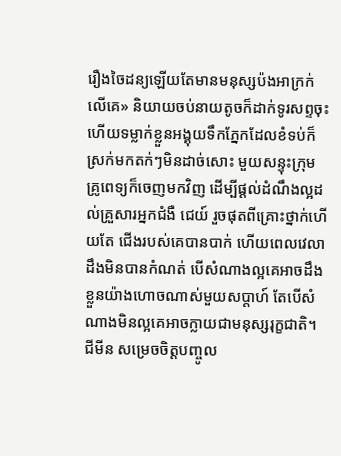រឿងចៃដន្យឡើយតែមានមនុស្សប៉ងអាក្រក់លើគេ» និយាយចប់នាយតូចក៏ដាក់ទូរសព្ទចុះហើយទម្លាក់ខ្លួនអង្គុយទឹកភ្នែកដែលខំទប់ក៏ស្រក់មកតក់ៗមិនដាច់សោះ មួយសន្ទុះក្រុមគ្រូពេទ្យក៏ចេញមកវិញ ដើម្បីផ្ដល់ដំណឹងល្អដល់គ្រួសារអ្នកជំងឺ ជេយ៍ រួចផុតពីគ្រោះថ្នាក់ហើយតែ ជើងរបស់គេបានបាក់ ហើយពេលវេលាដឹងមិនបានកំណត់ បើសំណាងល្អគេអាចដឹងខ្លួនយ៉ាងហោចណាស់មួយសប្ដាហ៍ តែបើសំណាងមិនល្អគេអាចក្លាយជាមនុស្សរុក្ខជាតិ។ ជីមីន សម្រេចចិត្តបញ្ចូល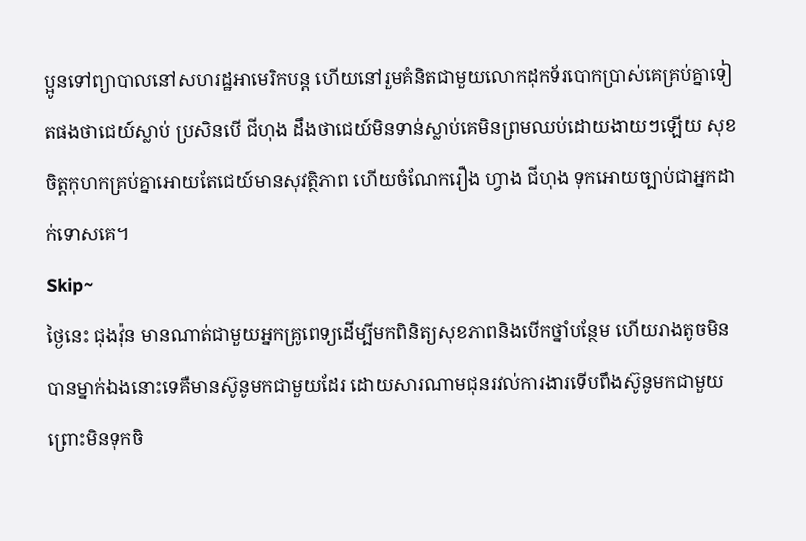ប្អូនទៅព្យាបាលនៅសហរដ្ឋអាមេរិកបន្ដ ហើយនៅរួមគំនិតជាមួយលោកដុកទ័របោកប្រាស់គេគ្រប់គ្នាទៀតផងថាជេយ៍ស្លាប់ ប្រសិនបើ ជីហុង ដឹងថាជេយ៍មិនទាន់ស្លាប់គេមិនព្រមឈប់ដោយងាយៗឡើយ សុខចិត្តកុហកគ្រប់គ្នាអោយតែជេយ៍មានសុវត្ថិភាព ហើយចំណែករឿង ហ្វាង ជីហុង ទុកអោយច្បាប់ជាអ្នកដាក់ទោសគេ។
Skip~
ថ្ងៃនេះ ជុងវ៉ុន មានណាត់ជាមួយអ្នកគ្រូពេទ្យដើម្បីមកពិនិត្យសុខភាពនិងបើកថ្នាំបន្ថែម ហើយរាងតូចមិនបានម្នាក់ឯងនោះទេគឺមានស៊ូនូមកជាមួយដែរ ដោយសារណាមជុនរវល់ការងារទើបពឹងស៊ូនូមកជាមួយព្រោះមិនទុកចិ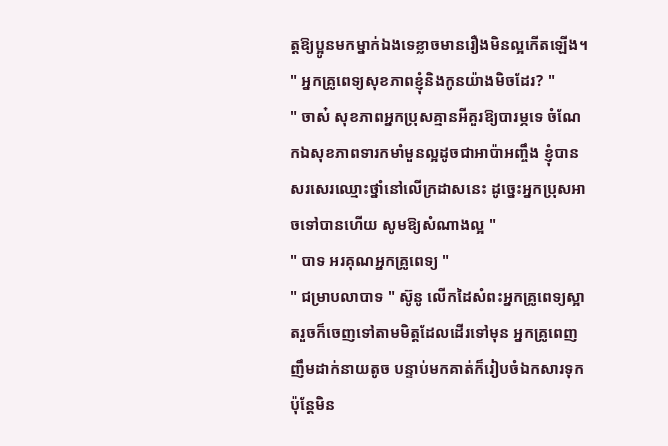ត្តឱ្យប្អូនមកម្នាក់ឯងទេខ្លាចមានរឿងមិនល្អកើតឡើង។
" អ្នកគ្រូពេទ្យសុខភាពខ្ញុំនិងកូនយ៉ាងមិចដែរ? "
" ចាស៎ សុខភាពអ្នកប្រុសគ្មានអីគួរឱ្យបារម្ភទេ ចំណែកឯសុខភាពទារកមាំមួនល្អដូចជាអាប៉ាអញ្ចឹង ខ្ញុំបានសរសេរឈ្មោះថ្នាំនៅលើក្រដាសនេះ ដូច្នេះអ្នកប្រុសអាចទៅបានហើយ សូមឱ្យសំណាងល្អ "
" បាទ អរគុណអ្នកគ្រូពេទ្យ "
" ជម្រាបលាបាទ " ស៊ូនូ លើកដៃសំពះអ្នកគ្រូពេទ្យស្អាតរួចក៏ចេញទៅតាមមិត្តដែលដើរទៅមុន អ្នកគ្រូពេញញឹមដាក់នាយតូច បន្ទាប់មកគាត់ក៏រៀបចំឯកសារទុក ប៉ុន្ដែមិន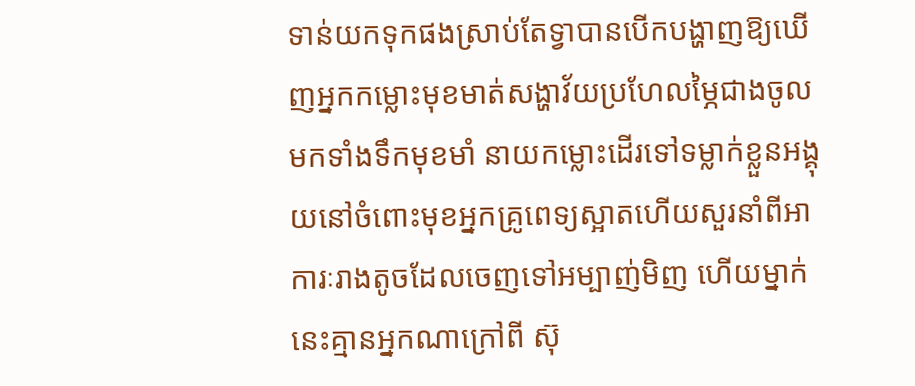ទាន់យកទុកផងស្រាប់តែទ្វាបានបើកបង្ហាញឱ្យឃើញអ្នកកម្លោះមុខមាត់សង្ហាវ័យប្រហែលម្ភៃជាងចូលមកទាំងទឹកមុខមាំ នាយកម្លោះដើរទៅទម្លាក់ខ្លួនអង្គុយនៅចំពោះមុខអ្នកគ្រូពេទ្យស្អាតហើយសួរនាំពីអាការៈរាងតូចដែលចេញទៅអម្បាញ់មិញ ហើយម្នាក់នេះគ្មានអ្នកណាក្រៅពី ស៊ុ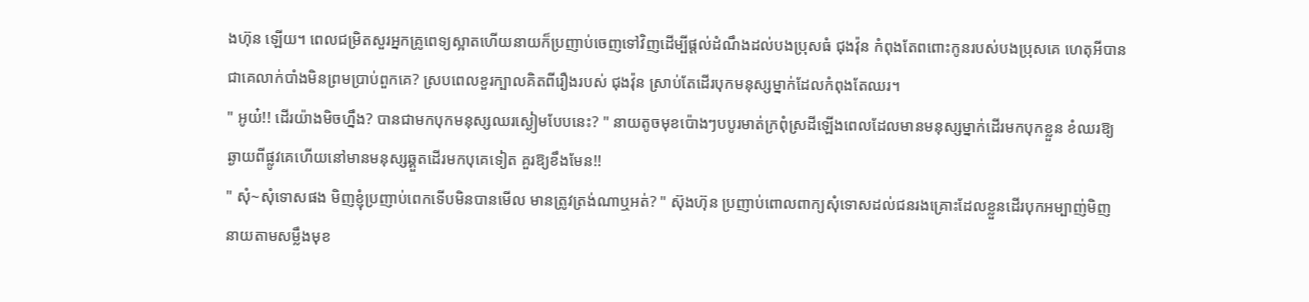ងហ៊ុន ឡើយ។ ពេលជម្រិតសួរអ្នកគ្រូពេទ្យស្អាតហើយនាយក៏ប្រញាប់ចេញទៅវិញដើម្បីផ្ដល់ដំណឹងដល់បងប្រុសធំ ជុងវ៉ុន កំពុងតែពពោះកូនរបស់បងប្រុសគេ ហេតុអីបានជាគេលាក់បាំងមិនព្រមប្រាប់ពួកគេ? ស្របពេលខួរក្បាលគិតពីរឿងរបស់ ជុងវ៉ុន ស្រាប់តែដើរបុកមនុស្សម្នាក់ដែលកំពុងតែឈរ។
" អូយ៎!! ដើរយ៉ាងមិចហ្នឹង? បានជាមកបុកមនុស្សឈរស្ងៀមបែបនេះ? " នាយតូចមុខប៉ោងៗបបូរមាត់ក្រពុំស្រដីឡើងពេលដែលមានមនុស្សម្នាក់ដើរមកបុកខ្លួន ខំឈរឱ្យឆ្ងាយពីផ្លូវគេហើយនៅមានមនុស្សឆ្គួតដើរមកបុគេទៀត គួរឱ្យខឹងមែន!!
" សុំ~សុំទោសផង មិញខ្ញុំប្រញាប់ពេកទើបមិនបានមើល មានត្រូវត្រង់ណាឬអត់? " ស៊ុងហ៊ុន ប្រញាប់ពោលពាក្យសុំទោសដល់ជនរងគ្រោះដែលខ្លួនដើរបុកអម្បាញ់មិញ នាយតាមសម្លឹងមុខ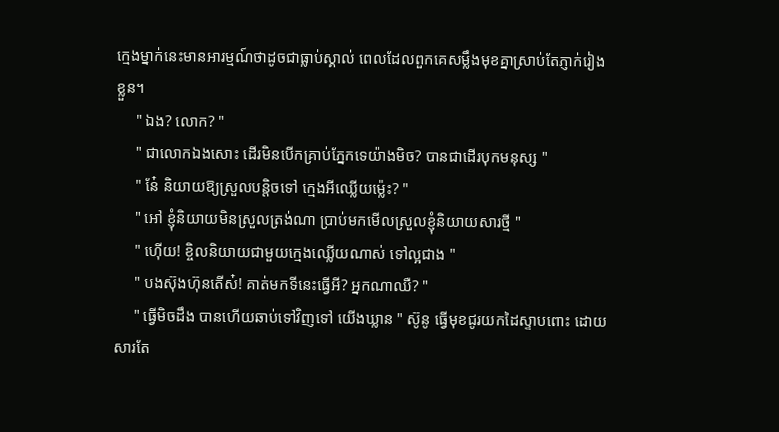ក្មេងម្នាក់នេះមានអារម្មណ៍ថាដូចជាធ្លាប់ស្គាល់ ពេលដែលពួកគេសម្លឹងមុខគ្នាស្រាប់តែភ្ញាក់រៀងខ្លួន។
     " ឯង? លោក? "
     " ជាលោកឯងសោះ ដើរមិនបើកគ្រាប់ភ្នែកទេយ៉ាងមិច? បានជាដើរបុកមនុស្ស "
     " នែ៎ និយាយឱ្យស្រួលបន្ដិចទៅ ក្មេងអីឈ្លើយម្ល៉េះ? "
     " អៅ ខ្ញុំនិយាយមិនស្រួលត្រង់ណា ប្រាប់មកមើលស្រួលខ្ញុំនិយាយសារថ្មី "
     " ហ៊ើយ! ខ្ចិលនិយាយជាមួយក្មេងឈ្លើយណាស់ ទៅល្អជាង "
     " បងស៊ុងហ៊ុនតើស៎! គាត់មកទីនេះធ្វើអី? អ្នកណាឈឺ? "
     " ធ្វើមិចដឹង បានហើយឆាប់ទៅវិញទៅ យើងឃ្លាន " ស៊ូនូ ធ្វើមុខជូរយកដៃស្ទាបពោះ ដោយសារតែ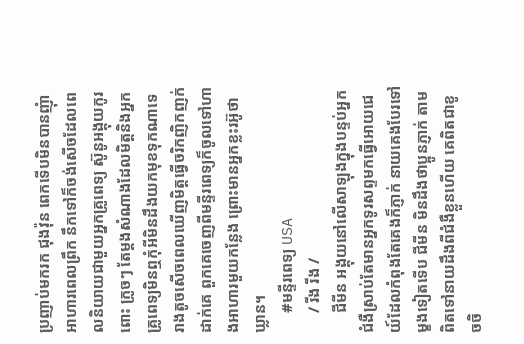ប្រញាប់មករក ជុងវ៉ុន ពេកទើបមិនបានញុំាអាហារពេលព្រឹក នឹកទៅក៏ចង់សើចដែលពេលនិយាយជាមួយអ្នកគ្រូពេទ្យ ស៊ូនូអង្គុយកូរពោះ ក្រូចៗ តែម្ដងសំណាងដែលមិត្តនិងអ្នកគ្រូពេទ្យមិនឮកុំអីមិនដឹងយកមុខទុកណាទេ រាងតូចសើចពេលឃើញមិត្តធ្វើចរិកញិកញក់ដាក់គេ ពួកគេចេញពីមន្ទីរពេទ្យក៏ចូលទៅហាងអាហារមួយកន្លែង ព្រោះមានអ្នកខ្លះរអ៊ូថាឃ្លាន។
     #មន្ទីរពេទ្យ USA
     / រីង រីង /
     ជីមីន អង្គុយនៅលើសាឡុងក្នុងបន្ទប់អ្នកជំងឺស្រាប់តែមានអ្នកទូរសព្ទមកធ្វើអោយជេយ៍ដែលកំពុងតែគេងក៏ភ្ញាក់ នាយគេងបែរទៅម្ខងទៀតទើប ជីមីន មិនដឹងថាប្អូនភ្ញាក់ តាមពិតទៅនាយដឹងពីជំងឺខ្លួនហើយ គេពិតជាខូចចិ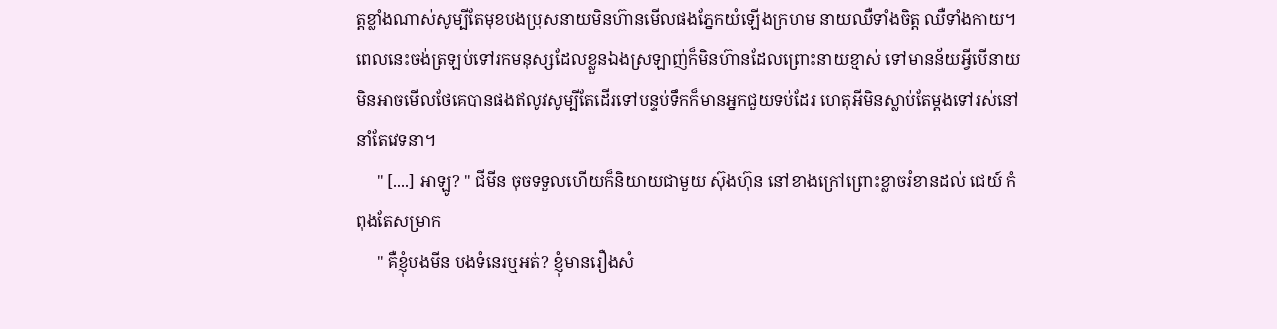ត្តខ្លាំងណាស់សូម្បីតែមុខបងប្រុសនាយមិនហ៊ានមើលផងភ្នែកយំឡើងក្រហម នាយឈឺទាំងចិត្ត ឈឺទាំងកាយ។ ពេលនេះចង់ត្រឡប់ទៅរកមនុស្សដែលខ្លួនឯងស្រឡាញ់ក៏មិនហ៊ានដែលព្រោះនាយខ្មាស់ ទៅមានន័យអ្វីបើនាយមិនអាចមើលថែគេបានផងឥលូវសូម្បីតែដើរទៅបន្ទប់ទឹកក៏មានអ្នកជួយទប់ដែរ ហេតុអីមិនស្លាប់តែម្ដងទៅរស់នៅនាំតែវេទនា។
     " [....] អាឡូ? " ជីមីន ចុចទទួលហើយក៏និយាយជាមួយ ស៊ុងហ៊ុន នៅខាងក្រៅព្រោះខ្លាចរំខានដល់ ជេយ៍ កំពុងតែសម្រាក
     " គឺខ្ញុំបងមីន បងទំនេរឬអត់? ខ្ញុំមានរឿងសំ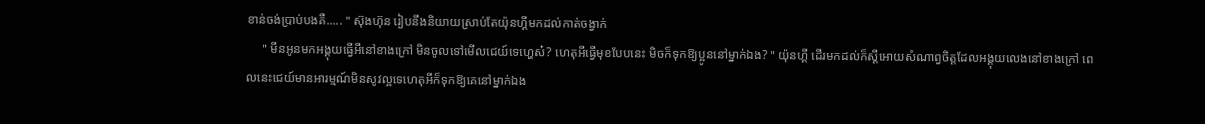ខាន់ចង់ប្រាប់បងគឺ..... " ស៊ុងហ៊ុន រៀបនឹងនិយាយស្រាប់តែយ៉ុនហ្គីមកដល់កាត់ចង្វាក់
     " មីនអូនមកអង្គុយធ្វើអីនៅខាងក្រៅ មិនចូលទៅមើលជេយ៍ទេហ្ហេស៎? ហេតុអីធ្វើមុខបែបនេះ មិចក៏ទុកឱ្យប្អូននៅម្នាក់ឯង? " យ៉ុនហ្គី ដើរមកដល់ក៏ស្ដីអោយសំណាព្វចិត្តដែលអង្គុយលេងនៅខាងក្រៅ ពេលនេះជេយ៍មានអារម្មណ៍មិនសូវល្អទេហេតុអីក៏ទុកឱ្យគេនៅម្នាក់ឯង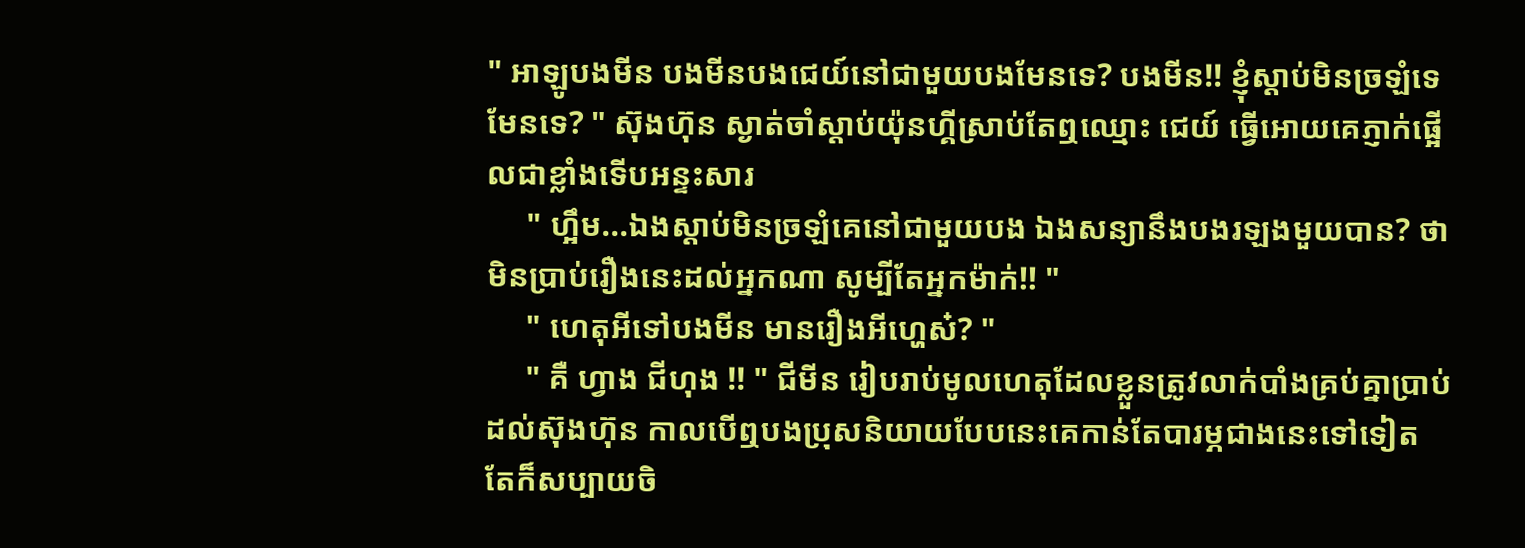" អាឡូបងមីន បងមីនបងជេយ៍នៅជាមួយបងមែនទេ? បងមីន!! ខ្ញុំស្ដាប់មិនច្រឡំទេមែនទេ? " ស៊ុងហ៊ុន ស្ងាត់ចាំស្ដាប់យ៉ុនហ្គីស្រាប់តែឮឈ្មោះ ជេយ៍ ធ្វើអោយគេភ្ញាក់ផ្អើលជាខ្លាំងទើបអន្ទះសារ
     " ហ្អឹម...ឯងស្ដាប់មិនច្រឡំគេនៅជាមួយបង ឯងសន្យានឹងបងរឡងមួយបាន? ថាមិនប្រាប់រឿងនេះដល់អ្នកណា សូម្បីតែអ្នកម៉ាក់!! "
     " ហេតុអីទៅបងមីន មានរឿងអីហ្ហេស៎? "
     " គឺ ហ្វាង ជីហុង !! " ជីមីន រៀបរាប់មូលហេតុដែលខ្លួនត្រូវលាក់បាំងគ្រប់គ្នាប្រាប់ដល់ស៊ុងហ៊ុន កាលបើឮបងប្រុសនិយាយបែបនេះគេកាន់តែបារម្ភជាងនេះទៅទៀត តែក៏សប្បាយចិ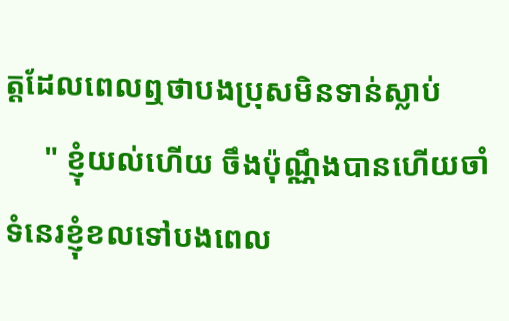ត្តដែលពេលឮថាបងប្រុសមិនទាន់ស្លាប់
     " ខ្ញុំយល់ហើយ ចឹងប៉ុណ្ណឹងបានហើយចាំទំនេរខ្ញុំខលទៅបងពេល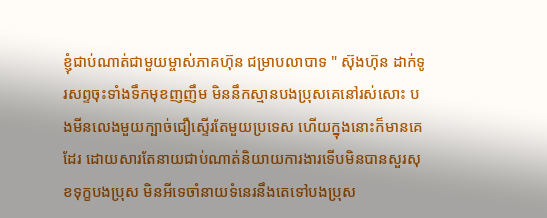ខ្ញុំជាប់ណាត់ជាមួយម្ចាស់ភាគហ៊ុន ជម្រាបលាបាទ " ស៊ុងហ៊ុន ដាក់ទូរសព្ទចុះទាំងទឹកមុខញញឹម មិននឹកស្មានបងប្រុសគេនៅរស់សោះ បងមីនលេងមួយក្បាច់ជឿស្ទើរតែមួយប្រទេស ហើយក្នុងនោះក៏មានគេដែរ ដោយសារតែនាយជាប់ណាត់និយាយការងារទើបមិនបានសួរសុខទុក្ខបងប្រុស មិនអីទេចាំនាយទំនេរនឹងតេទៅបងប្រុស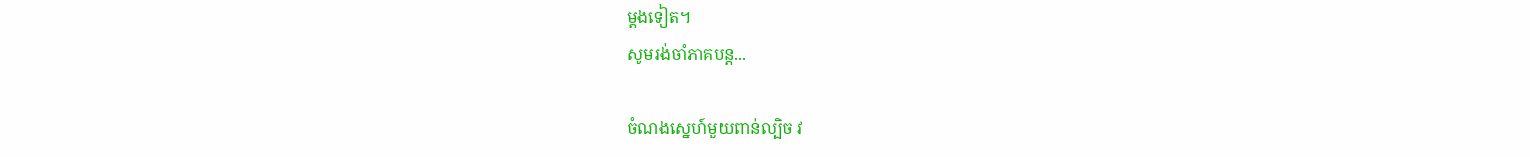ម្ដងទៀត។
សូមរង់ចាំភាគបន្ដ...

ចំណងស្នេហ៍មួយពាន់ល្បិច វ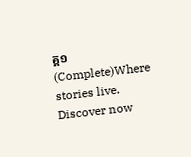គ្គ១ (Complete)Where stories live. Discover now